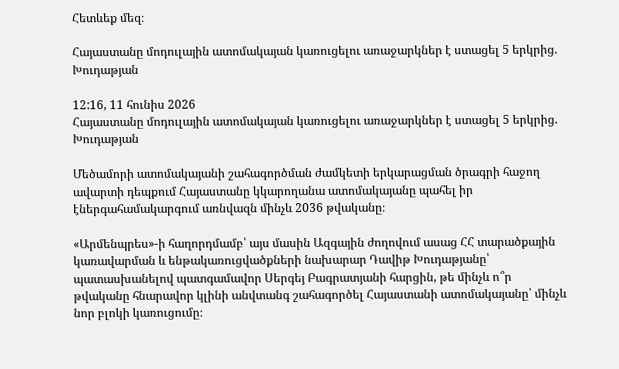Հետևեք մեզ։

Հայաստանը մոդուլային ատոմակայան կառուցելու առաջարկներ է ստացել 5 երկրից. Խուդաթյան

12:16, 11 հունիս 2026
Հայաստանը մոդուլային ատոմակայան կառուցելու առաջարկներ է ստացել 5 երկրից. Խուդաթյան

Մեծամորի ատոմակայանի շահագործման ժամկետի երկարացման ծրագրի հաջող ավարտի դեպքում Հայաստանը կկարողանա ատոմակայանը պահել իր էներգահամակարգում առնվազն մինչև 2036 թվականը։

«Արմենպրես»-ի հաղորդմամբ՝ այս մասին Ազգային ժողովում ասաց ՀՀ տարածքային կառավարման և ենթակառուցվածքների նախարար Դավիթ Խուդաթյանը՝ պատասխանելով պատգամավոր Սերգեյ Բագրատյանի հարցին, թե մինչև ո՞ր թվականը հնարավոր կլինի անվտանգ շահագործել Հայաստանի ատոմակայանը՝ մինչև նոր բլոկի կառուցումը։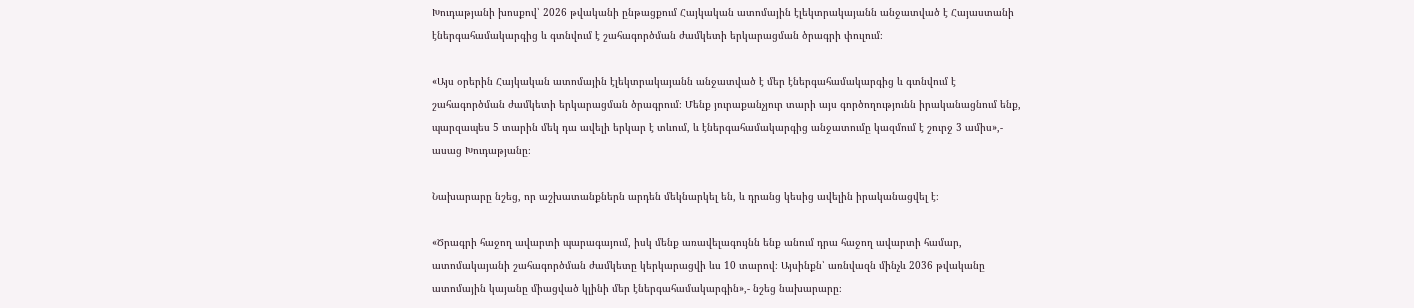Խուդաթյանի խոսքով՝ 2026 թվականի ընթացքում Հայկական ատոմային էլեկտրակայանն անջատված է Հայաստանի էներգահամակարգից և գտնվում է շահագործման ժամկետի երկարացման ծրագրի փուլում։

«Այս օրերին Հայկական ատոմային էլեկտրակայանն անջատված է մեր էներգահամակարգից և գտնվում է շահագործման ժամկետի երկարացման ծրագրում։ Մենք յուրաքանչյուր տարի այս գործողությունն իրականացնում ենք, պարզապես 5 տարին մեկ դա ավելի երկար է տևում, և էներգահամակարգից անջատումը կազմում է շուրջ 3 ամիս»,- ասաց Խուդաթյանը։

Նախարարը նշեց, որ աշխատանքներն արդեն մեկնարկել են, և դրանց կեսից ավելին իրականացվել է։

«Ծրագրի հաջող ավարտի պարագայում, իսկ մենք առավելագույնն ենք անում դրա հաջող ավարտի համար, ատոմակայանի շահագործման ժամկետը կերկարացվի ևս 10 տարով։ Այսինքն՝ առնվազն մինչև 2036 թվականը ատոմային կայանը միացված կլինի մեր էներգահամակարգին»,- նշեց նախարարը։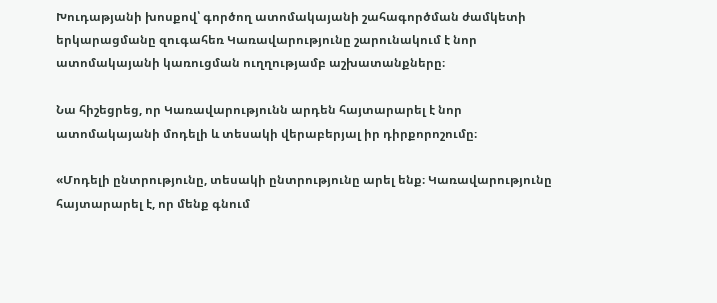Խուդաթյանի խոսքով՝ գործող ատոմակայանի շահագործման ժամկետի երկարացմանը զուգահեռ Կառավարությունը շարունակում է նոր ատոմակայանի կառուցման ուղղությամբ աշխատանքները։

Նա հիշեցրեց, որ Կառավարությունն արդեն հայտարարել է նոր ատոմակայանի մոդելի և տեսակի վերաբերյալ իր դիրքորոշումը։

«Մոդելի ընտրությունը, տեսակի ընտրությունը արել ենք։ Կառավարությունը հայտարարել է, որ մենք գնում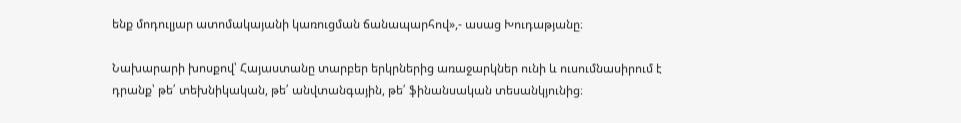ենք մոդուլյար ատոմակայանի կառուցման ճանապարհով»,- ասաց Խուդաթյանը։

Նախարարի խոսքով՝ Հայաստանը տարբեր երկրներից առաջարկներ ունի և ուսումնասիրում է դրանք՝ թե՛ տեխնիկական, թե՛ անվտանգային, թե՛ ֆինանսական տեսանկյունից։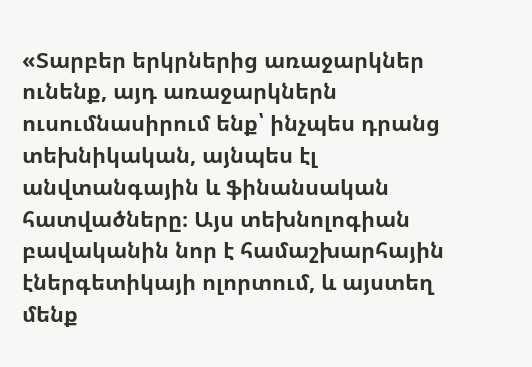«Տարբեր երկրներից առաջարկներ ունենք, այդ առաջարկներն ուսումնասիրում ենք՝ ինչպես դրանց տեխնիկական, այնպես էլ անվտանգային և ֆինանսական հատվածները։ Այս տեխնոլոգիան բավականին նոր է համաշխարհային էներգետիկայի ոլորտում, և այստեղ մենք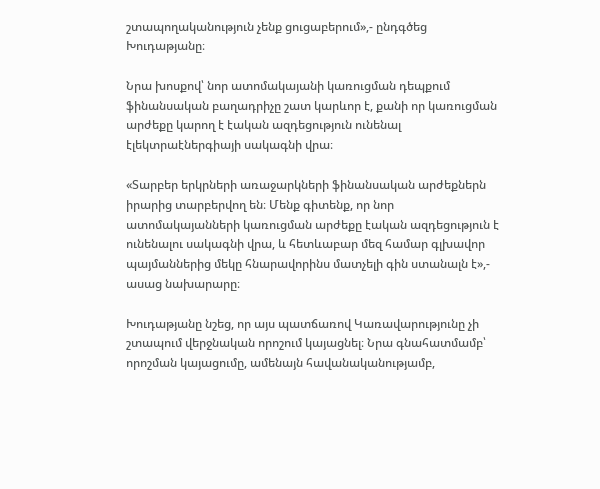շտապողականություն չենք ցուցաբերում»,- ընդգծեց Խուդաթյանը։

Նրա խոսքով՝ նոր ատոմակայանի կառուցման դեպքում ֆինանսական բաղադրիչը շատ կարևոր է, քանի որ կառուցման արժեքը կարող է էական ազդեցություն ունենալ էլեկտրաէներգիայի սակագնի վրա։

«Տարբեր երկրների առաջարկների ֆինանսական արժեքներն իրարից տարբերվող են։ Մենք գիտենք, որ նոր ատոմակայանների կառուցման արժեքը էական ազդեցություն է ունենալու սակագնի վրա, և հետևաբար մեզ համար գլխավոր պայմաններից մեկը հնարավորինս մատչելի գին ստանալն է»,- ասաց նախարարը։

Խուդաթյանը նշեց, որ այս պատճառով Կառավարությունը չի շտապում վերջնական որոշում կայացնել։ Նրա գնահատմամբ՝ որոշման կայացումը, ամենայն հավանականությամբ,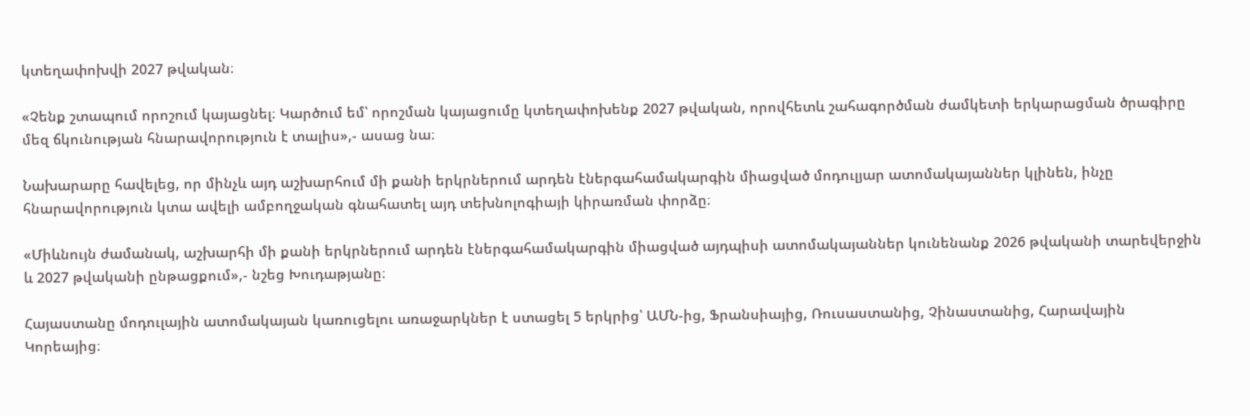կտեղափոխվի 2027 թվական։

«Չենք շտապում որոշում կայացնել։ Կարծում եմ՝ որոշման կայացումը կտեղափոխենք 2027 թվական, որովհետև շահագործման ժամկետի երկարացման ծրագիրը մեզ ճկունության հնարավորություն է տալիս»,- ասաց նա։

Նախարարը հավելեց, որ մինչև այդ աշխարհում մի քանի երկրներում արդեն էներգահամակարգին միացված մոդուլյար ատոմակայաններ կլինեն, ինչը հնարավորություն կտա ավելի ամբողջական գնահատել այդ տեխնոլոգիայի կիրառման փորձը։

«Միևնույն ժամանակ, աշխարհի մի քանի երկրներում արդեն էներգահամակարգին միացված այդպիսի ատոմակայաններ կունենանք 2026 թվականի տարեվերջին և 2027 թվականի ընթացքում»,- նշեց Խուդաթյանը։

Հայաստանը մոդուլային ատոմակայան կառուցելու առաջարկներ է ստացել 5 երկրից՝ ԱՄՆ-ից, Ֆրանսիայից, Ռուսաստանից, Չինաստանից, Հարավային Կորեայից։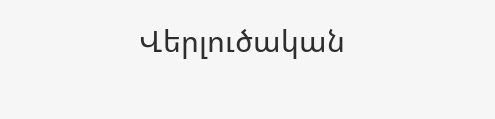Վերլուծական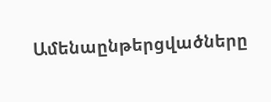Ամենաընթերցվածները